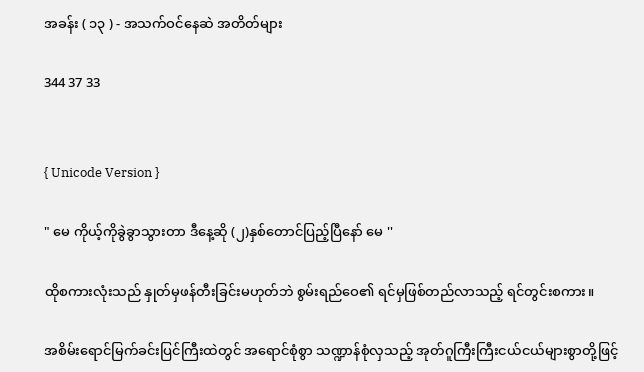အခန်း ( ၁၃ ) - အသက်ဝင်နေဆဲ အတိတ်များ

344 37 33


{ Unicode Version }

" မေ ကိုယ့်ကိုခွဲခွာသွားတာ ဒီနေ့ဆို (၂)နှစ်တောင်ပြည့်ပြီနော် မေ ''

ထိုစကားလုံးသည် နှုတ်မှဖန်တီးခြင်းမဟုတ်ဘဲ စွမ်းရည်ဝေ၏ ရင်မှဖြစ်တည်လာသည့် ရင်တွင်းစကား။

အစိမ်းရောင်မြက်ခင်းပြင်ကြီးထဲတွင် အရောင်စုံစွာ သဏ္ဍာန်စုံလှသည့် အုတ်ဂူကြီးကြီးငယ်ငယ်များစွာတို့ဖြင့်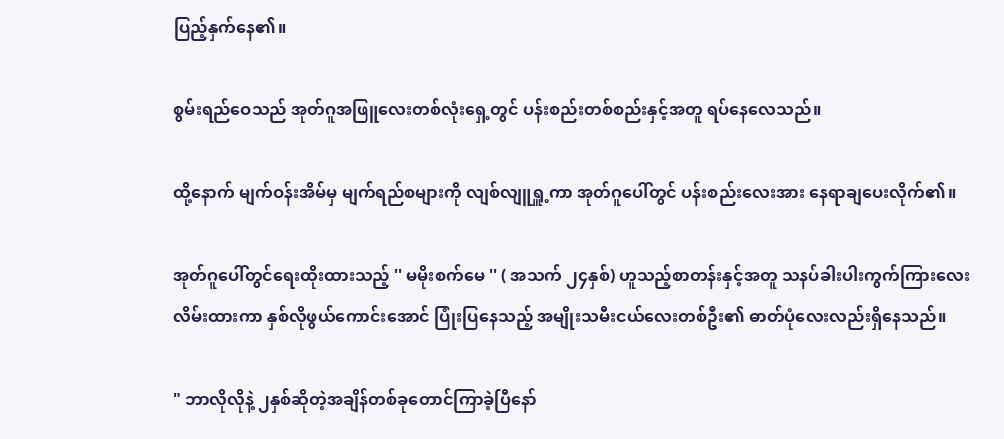ပြည့်နှက်နေ၏။

စွမ်းရည်ဝေသည် အုတ်ဂူအဖြူလေးတစ်လုံးရှေ့တွင် ပန်းစည်းတစ်စည်းနှင့်အတူ ရပ်နေလေသည်။

ထို့နောက် မျက်ဝန်းအိမ်မှ မျက်ရည်စများကို လျစ်လျူရှူ့ကာ အုတ်ဂူပေါ်တွင် ပန်းစည်းလေးအား နေရာချပေးလိုက်၏။

အုတ်ဂူပေါ်တွင်ရေးထိုးထားသည့် '' မမိုးစက်မေ '' ( အသက် ၂၄နှစ်) ဟူသည့်စာတန်းနှင့်အတူ သနပ်ခါးပါးကွက်ကြားလေးလိမ်းထားကာ နှစ်လိုဖွယ်ကောင်းအောင် ပြုံးပြနေသည့် အမျိုးသမီးငယ်လေးတစ်ဦး၏ ဓာတ်ပုံလေးလည်းရှိနေသည်။

" ဘာလိုလိုနဲ့ ၂နှစ်ဆိုတဲ့အချိန်တစ်ခုတောင်ကြာခဲ့ပြီနော်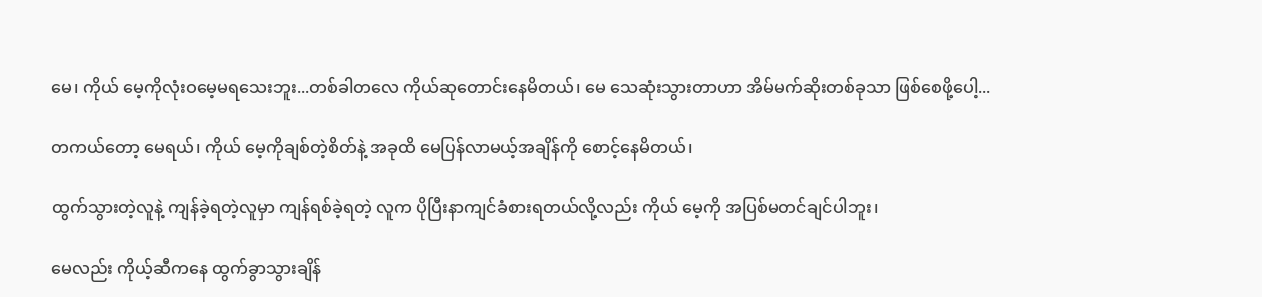မေ၊ ကိုယ် မေ့ကိုလုံးဝမေ့မရသေးဘူး...တစ်ခါတလေ ကိုယ်ဆုတောင်းနေမိတယ်၊ မေ သေဆုံးသွားတာဟာ အိမ်မက်ဆိုးတစ်ခုသာ ဖြစ်စေဖို့ပေါ့...

တကယ်တော့ မေရယ်၊ ကိုယ် မေ့ကိုချစ်တဲ့စိတ်နဲ့ အခုထိ မေပြန်လာမယ့်အချိန်ကို စောင့်နေမိတယ်၊

ထွက်သွားတဲ့လူနဲ့ ကျန်ခဲ့ရတဲ့လူမှာ ကျန်ရစ်ခဲ့ရတဲ့ လူက ပိုပြီးနာကျင်ခံစားရတယ်လို့လည်း ကိုယ် မေ့ကို အပြစ်မတင်ချင်ပါဘူး၊

မေလည်း ကိုယ့်ဆီကနေ ထွက်ခွာသွားချိန်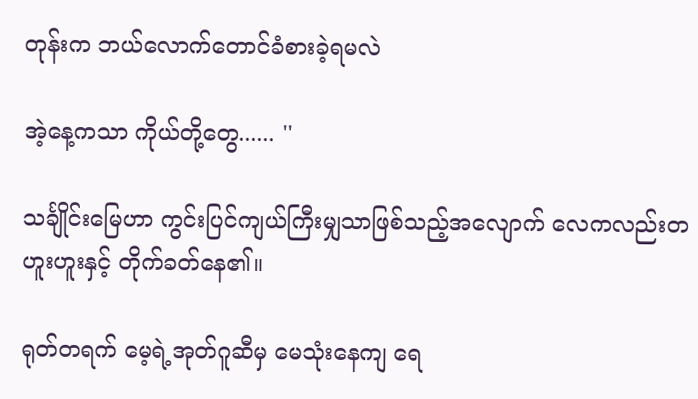တုန်းက ဘယ်လောက်တောင်ခံစားခဲ့ရမလဲ

အဲ့နေ့ကသာ ကိုယ်တို့တွေ...... ''

သင်္ချိုင်းမြေဟာ ကွင်းပြင်ကျယ်ကြီးမျှသာဖြစ်သည့်အလျောက် လေကလည်းတဟူးဟူးနှင့် တိုက်ခတ်နေ၏။

ရုတ်တရက် မေ့ရဲ့အုတ်ဂူဆီမှ မေသုံးနေကျ ရေ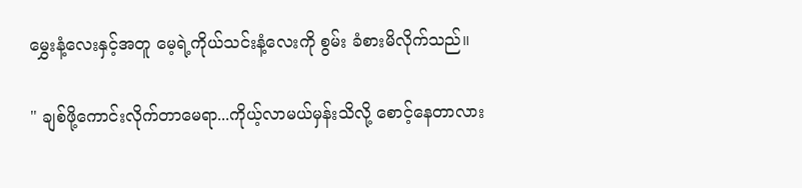မွှေးနံ့လေးနှင့်အတူ မေ့ရဲ့ကိုယ်သင်းနံ့လေးကို စွမ်း ခံစားမိလိုက်သည်။

" ချစ်ဖို့ကောင်းလိုက်တာမေရာ...ကိုယ့်လာမယ်မှန်းသိလို့ စောင့်နေတာလား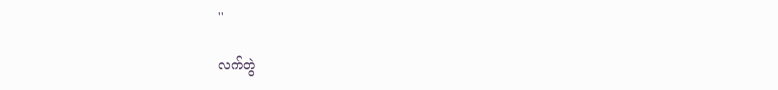''

လက်တွဲ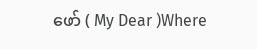ဖော် ( My Dear )Where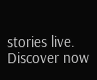stories live. Discover now